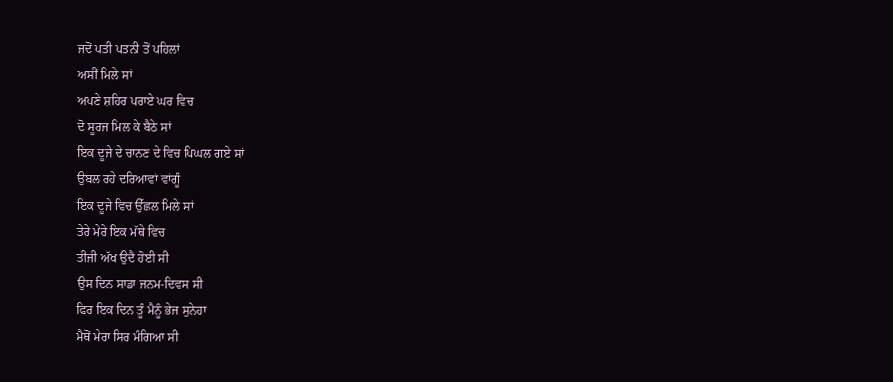ਜਦੋਂ ਪਤੀ ਪਤਨੀ ਤੋਂ ਪਹਿਲਾਂ
ਅਸੀਂ ਮਿਲੇ ਸਾਂ
ਅਪਣੇ ਸ਼ਹਿਰ ਪਰਾਏ ਘਰ ਵਿਚ
ਦੋ ਸੂਰਜ ਮਿਲ ਕੇ ਬੈਠੇ ਸਾਂ
ਇਕ ਦੂਜੇ ਦੇ ਚਾਨਣ ਦੇ ਵਿਚ ਪਿਘਲ ਗਏ ਸਾਂ
ਉਬਲ ਰਹੇ ਦਰਿਆਵਾਂ ਵਾਂਗੂੰ
ਇਕ ਦੂਜੇ ਵਿਚ ਉੱਛਲ ਮਿਲੇ ਸਾਂ
ਤੇਰੇ ਮੇਰੇ ਇਕ ਮੱਥੇ ਵਿਚ
ਤੀਜੀ ਅੱਖ ਉਦੈ ਹੋਈ ਸੀ
ਉਸ ਦਿਨ ਸਾਡਾ ਜਨਮ-ਦਿਵਸ ਸੀ
ਫਿਰ ਇਕ ਦਿਨ ਤੂੰ ਮੈਨੂੰ ਭੇਜ ਸੁਨੇਹਾ
ਮੈਥੋਂ ਮੇਰਾ ਸਿਰ ਮੰਗਿਆ ਸੀ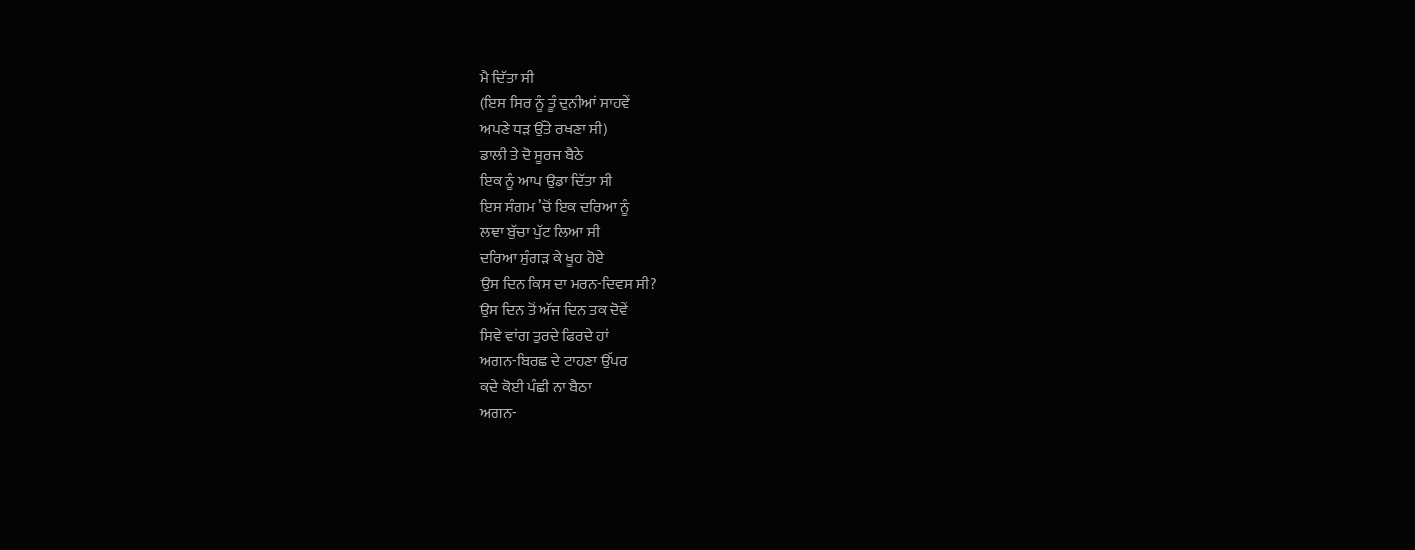ਮੈ ਦਿੱਤਾ ਸੀ
(ਇਸ ਸਿਰ ਨੂੰ ਤੂੰ ਦੁਨੀਆਂ ਸਾਹਵੇਂ
ਅਪਣੇ ਧੜ ਉੱਤੇ ਰਖਣਾ ਸੀ)
ਡਾਲੀ ਤੇ ਦੋ ਸੂਰਜ ਬੈਠੇ
ਇਕ ਨੂੰ ਆਪ ਉਡਾ ਦਿੱਤਾ ਸੀ
ਇਸ ਸੰਗਮ ’ਚੋਂ ਇਕ ਦਰਿਆ ਨੂੰ
ਲਞਾ ਬੁੱਚਾ ਪੁੱਟ ਲਿਆ ਸੀ
ਦਰਿਆ ਸੁੰਗੜ ਕੇ ਖੂਹ ਹੋਏ
ਉਸ ਦਿਨ ਕਿਸ ਦਾ ਮਰਨ-ਦਿਵਸ ਸੀ?
ਉਸ ਦਿਨ ਤੋਂ ਅੱਜ ਦਿਨ ਤਕ ਦੋਵੇਂ
ਸਿਵੇ ਵਾਂਗ ਤੁਰਦੇ ਫਿਰਦੇ ਹਾਂ
ਅਗਨ-ਬਿਰਛ ਦੇ ਟਾਹਣਾ ਉੱਪਰ
ਕਦੇ ਕੋਈ ਪੰਛੀ ਨਾ ਬੈਠਾ
ਅਗਨ-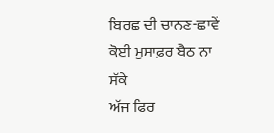ਬਿਰਛ ਦੀ ਚਾਨਣ-ਛਾਵੇਂ
ਕੋਈ ਮੁਸਾਫ਼ਰ ਬੈਠ ਨਾ ਸੱਕੇ
ਅੱਜ ਫਿਰ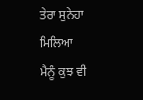ਤੇਰਾ ਸੁਨੇਹਾ ਮਿਲਿਆ
ਮੈਨੂੰ ਕੁਝ ਵੀ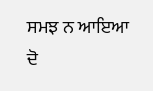ਸਮਝ ਨ ਆਇਆ
ਦੋ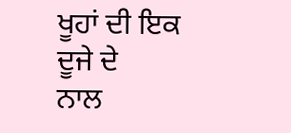ਖੂਹਾਂ ਦੀ ਇਕ ਦੂਜੇ ਦੇ
ਨਾਲ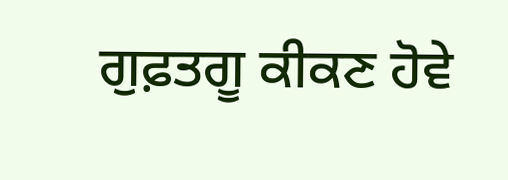ਗੁਫ਼ਤਗੂ ਕੀਕਣ ਹੋਵੇ